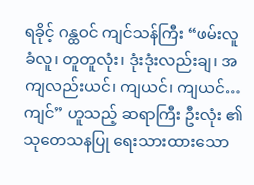ရခိုင့် ဂန္ထဝင် ကျင်သန်ကြီး “ဖမ်းလူ ခံလူ၊ တူတူလုံး၊ ဒုံးဒုံးလည်းချ၊ အကျလည်းယင်၊ ကျယင်၊ ကျယင်…ကျင်” ဟူသည့် ဆရာကြီး ဦးလုံး ၏ သုတေသနပြု ရေးသားထားသော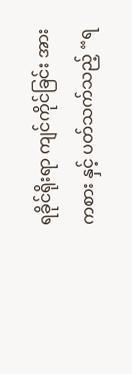ရခိုင်ရိုးရာ ကျင်ကိုင်ခြင်း အားကစား နှင့် ပတ်သက်သည့် “ရ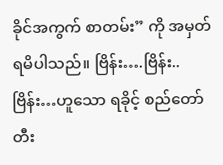ခိုင်အကွက် စာတမ်း” ကို အမှတ် ရမိပါသည်။ ဗြိန်း….ဗြိန်း..ဗြိန်း…ဟူသော ရခိုင့် စည်တော် တီး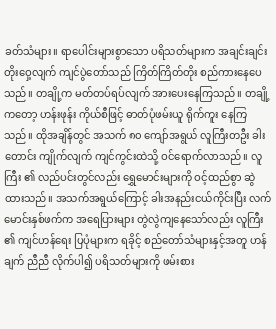ခတ်သံများ။ ရာပေါင်းများစွာသော ပရိသတ်များက အချင်းချင်း တိုးဝှေ့လျက် ကျင်ပွဲတော်သည် ကြိတ်ကြိတ်တိုး စည်ကားနေပေသည်။ တချို့က မတ်တပ်ရပ်လျက် အားပေးနေကြသည်။ တချို့ကတော့ ဟန်းဖုန်း ကိုယ်စီဖြင့် ဓာတ်ပုံဖမ်းယူ ရိုက်ကူး နေကြ သည်။ ထိုအချိန်တွင် အသက် ၈၀ ကျော်အရွယ် လူကြီးတဦး ခါးတောင်း ကျိုက်လျက် ကျင်ကွင်းထဲသို့ ဝင်ရောက်လာသည်။ လူကြီး ၏ လည်ပင်းတွင်လည်း ရွှေမောင်းများကို ဝင့်ထည်စွာ ဆွဲထားသည်။ အသက်အရွယ်ကြောင့် ခါးအနည်းငယ်ကိုင်းပြီး လက်မောင်းနှစ်ဖက်က အရေပြားများ တွဲလွဲကျနေသော်လည်း လူကြီး ၏ ကျင်ဟန်ရေး ပြပုံများက ရခိုင့် စည်တော်သံများနှင့်အတူ ဟန်ချက် ညီညီ လိုက်ပါ၍ ပရိသတ်များကို ဖမ်းစား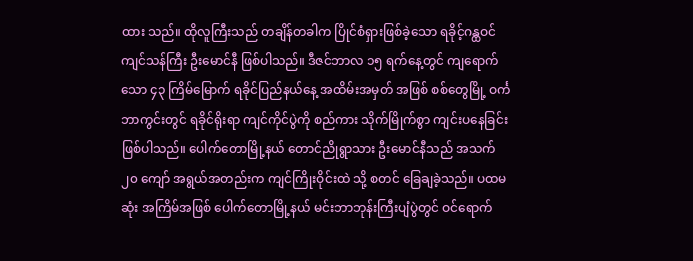ထား သည်။ ထိုလူကြီးသည် တချိန်တခါက ပြိုင်စံရှားဖြစ်ခဲ့သော ရခိုင့်ဂန္ထဝင် ကျင်သန်ကြီး ဦးမောင်နီ ဖြစ်ပါသည်။ ဒီဇင်ဘာလ ၁၅ ရက်နေ့တွင် ကျရောက်သော ၄၃ ကြိမ်မြောက် ရခိုင်ပြည်နယ်နေ့ အထိမ်းအမှတ် အဖြစ် စစ်တွေမြို့ ဝင်္ကဘာကွင်းတွင် ရခိုင်ရိုးရာ ကျင်ကိုင်ပွဲကို စည်ကား သိုက်မြိုက်စွာ ကျင်းပနေခြင်း ဖြစ်ပါသည်။ ပေါက်တောမြို့နယ် တောင်ညိုရွာသား ဦးမောင်နီသည် အသက် ၂၀ ကျော် အရွယ်အတည်းက ကျင်ကြိုးဝိုင်းထဲ သို့ စတင် ခြေချခဲ့သည်။ ပထမဆုံး အကြိမ်အဖြစ် ပေါက်တောမြို့နယ် မင်းဘာဘုန်းကြီးပျံပွဲတွင် ဝင်ရောက်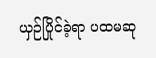ယှဉ်ပြိုင်ခဲ့ရာ ပထမဆု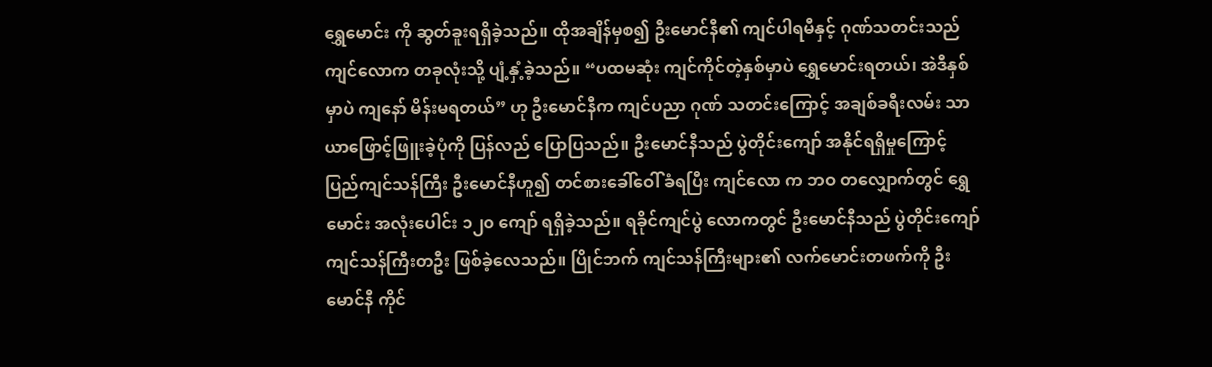ရွှေမောင်း ကို ဆွတ်ခူးရရှိခဲ့သည်။ ထိုအချိန်မှစ၍ ဦးမောင်နီ၏ ကျင်ပါရမီနှင့် ဂုဏ်သတင်းသည် ကျင်လောက တခုလုံးသို့ ပျံ့နှံ့ခဲ့သည်။ “ပထမဆုံး ကျင်ကိုင်တဲ့နှစ်မှာပဲ ရွှေမောင်းရတယ်၊ အဲဒီနှစ်မှာပဲ ကျနော် မိန်းမရတယ်” ဟု ဦးမောင်နီက ကျင်ပညာ ဂုဏ် သတင်းကြောင့် အချစ်ခရီးလမ်း သာယာဖြောင့်ဖြူးခဲ့ပုံကို ပြန်လည် ပြောပြသည်။ ဦးမောင်နီသည် ပွဲတိုင်းကျော် အနိုင်ရရှိမှုကြောင့် ပြည်ကျင်သန်ကြီး ဦးမောင်နီဟူ၍ တင်စားခေါ်ဝေါ် ခံရပြီး ကျင်လော က ဘဝ တလျှောက်တွင် ရွှေမောင်း အလုံးပေါင်း ၁၂၀ ကျော် ရရှိခဲ့သည်။ ရခိုင်ကျင်ပွဲ လောကတွင် ဦးမောင်နီသည် ပွဲတိုင်းကျော် ကျင်သန်ကြီးတဦး ဖြစ်ခဲ့လေသည်။ ပြိုင်ဘက် ကျင်သန်ကြီးများ၏ လက်မောင်းတဖက်ကို ဦးမောင်နီ ကိုင်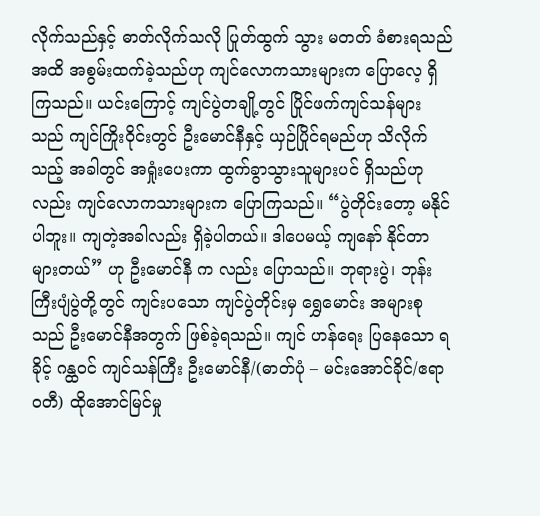လိုက်သည်နှင့် ဓာတ်လိုက်သလို ပြုတ်ထွက် သွား မတတ် ခံစားရသည်အထိ အစွမ်းထက်ခဲ့သည်ဟု ကျင်လောကသားများက ပြောလေ့ ရှိကြသည်။ ယင်းကြောင့် ကျင်ပွဲတချို့တွင် ပြိုင်ဖက်ကျင်သန်များသည် ကျင်ကြိုးဝိုင်းတွင် ဦးမောင်နီနှင့် ယှဉ်ပြိုင်ရမည်ဟု သိလိုက် သည့် အခါတွင် အရှုံးပေးကာ ထွက်ခွာသွားသူများပင် ရှိသည်ဟုလည်း ကျင်လောကသားများက ပြောကြသည်။ “ပွဲတိုင်းတော့ မနိုင်ပါဘူး။ ကျတဲ့အခါလည်း ရှိခဲ့ပါတယ်။ ဒါပေမယ့် ကျနော် နိုင်တာများတယ်” ဟု ဦးမောင်နီ က လည်း ပြောသည်။ ဘုရားပွဲ၊ ဘုန်းကြီးပျံပွဲတို့တွင် ကျင်းပသော ကျင်ပွဲတိုင်းမှ ရွှေမောင်း အများစုသည် ဦးမောင်နီအတွက် ဖြစ်ခဲ့ရသည်။ ကျင် ဟန်ရေး ပြနေသော ရခိုင့် ဂန္ထဝင် ကျင်သန်ကြီး ဦးမောင်နီ/(ဓာတ်ပုံ – မင်းအောင်ခိုင်/ဧရာဝတီ) ထိုအောင်မြင်မှု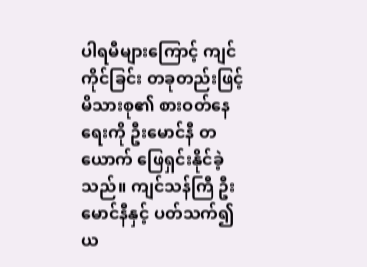ပါရမီများကြောင့် ကျင်ကိုင်ခြင်း တခုတည်းဖြင့် မိသားစု၏ စားဝတ်နေရေးကို ဦးမောင်နီ တယောက် ဖြေရှင်းနိုင်ခဲ့သည်။ ကျင်သန်ကြီ ဦးမောင်နီနှင့် ပတ်သက်၍ ယ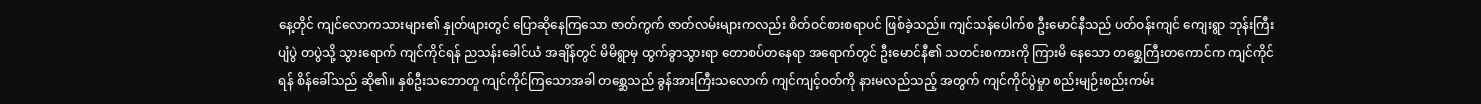နေ့တိုင် ကျင်လောကသားများ၏ နှုတ်ဖျားတွင် ပြောဆိုနေကြသော ဇာတ်ကွက် ဇာတ်လမ်းများကလည်း စိတ်ဝင်စားစရာပင် ဖြစ်ခဲ့သည်။ ကျင်သန်ပေါက်စ ဦးမောင်နီသည် ပတ်ဝန်းကျင် ကျေးရွာ ဘုန်းကြီးပျံပွဲ တပွဲသို့ သွားရောက် ကျင်ကိုင်ရန် ညသန်းခေါင်ယံ အချိန်တွင် မိမိရွာမှ ထွက်ခွာသွားရာ တောစပ်တနေရာ အရောက်တွင် ဦးမောင်နီ၏ သတင်းစကားကို ကြားမိ နေသော တစ္ဆေကြီးတကောင်က ကျင်ကိုင်ရန် စိန်ခေါ်သည် ဆို၏။ နှစ်ဦးသဘောတူ ကျင်ကိုင်ကြသောအခါ တစ္ဆေသည် ခွန်အားကြီးသလောက် ကျင်ကျင့်ဝတ်ကို နားမလည်သည့် အတွက် ကျင်ကိုင်ပွဲမှုာ စည်းမျဉ်းစည်းကမ်း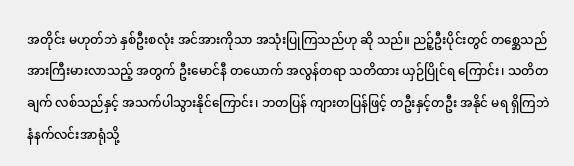အတိုင်း မဟုတ်ဘဲ နှစ်ဦးစလုံး အင်အားကိုသာ အသုံးပြုကြသည်ဟု ဆို သည်။ ညဉ့်ဦးပိုင်းတွင် တစ္ဆေသည် အားကြီးမားလာသည့် အတွက် ဦးမောင်နီ တယောက် အလွန်တရာ သတိထား ယှဉ်ပြိုင်ရ ကြောင်း၊ သတိတချက် လစ်သည်နှင့် အသက်ပါသွားနိုင်ကြောင်း၊ ဘတပြန် ကျားတပြန်ဖြင့် တဦးနှင့်တဦး အနိုင် မရ ရှိကြဘဲ နံနက်လင်းအာရုံသို့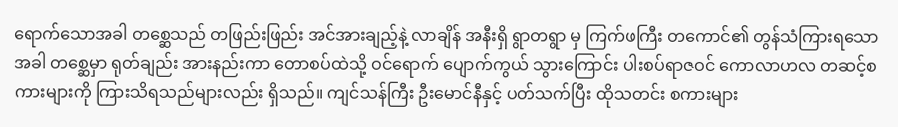ရောက်သောအခါ တစ္ဆေသည် တဖြည်းဖြည်း အင်အားချည့်နဲ့ လာချိန် အနီးရှိ ရွာတရွာ မှ ကြက်ဖကြီး တကောင်၏ တွန်သံကြားရသောအခါ တစ္ဆေမှာ ရုတ်ချည်း အားနည်းကာ တောစပ်ထဲသို့ ဝင်ရောက် ပျောက်ကွယ် သွားကြောင်း ပါးစပ်ရာဇဝင် ကောလာဟလ တဆင့်စကားများကို ကြားသိရသည်များလည်း ရှိသည်။ ကျင်သန်ကြီး ဦးမောင်နီနှင့် ပတ်သက်ပြီး ထိုသတင်း စကားများ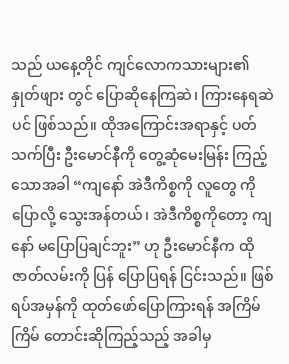သည် ယနေ့တိုင် ကျင်လောကသားများ၏ နှုတ်ဖျား တွင် ပြောဆိုနေကြဆဲ၊ ကြားနေရဆဲပင် ဖြစ်သည်။ ထိုအကြောင်းအရာနှင့် ပတ်သက်ပြီး ဦးမောင်နီကို တွေ့ဆုံမေးမြန်း ကြည့်သောအခါ “ကျနော် အဲဒီကိစ္စကို လူတွေ ကို ပြောလို့ သွေးအန်တယ်၊ အဲဒီကိစ္စကိုတော့ ကျနော် မပြောပြချင်ဘူး” ဟု ဦးမောင်နီက ထိုဇာတ်လမ်းကို ပြန် ပြောပြရန် ငြင်းသည်။ ဖြစ်ရပ်အမှန်ကို ထုတ်ဖော်ပြောကြားရန် အကြိမ်ကြိမ် တောင်းဆိုကြည့်သည့် အခါမှ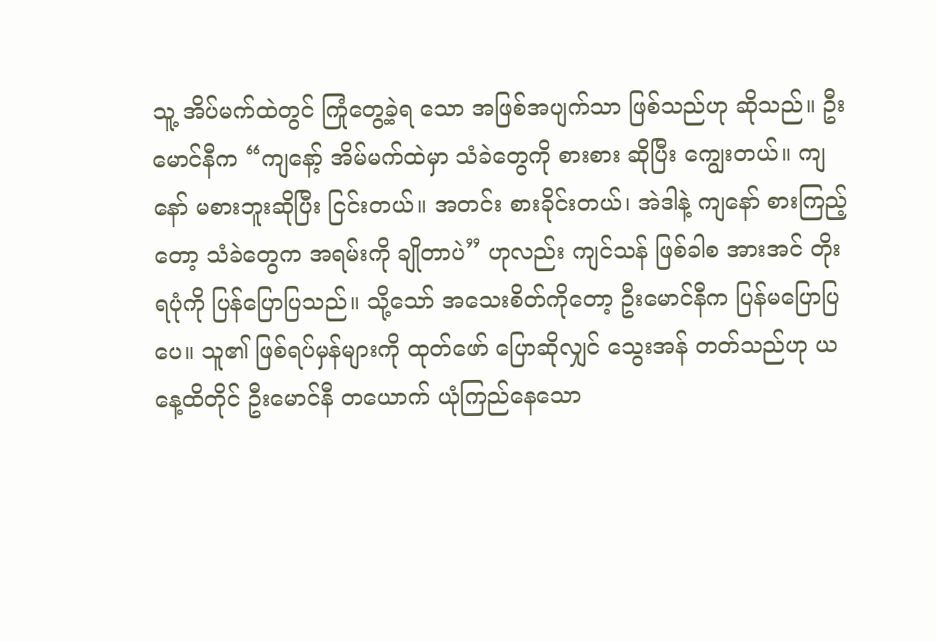သူ့ အိပ်မက်ထဲတွင် ကြုံတွေ့ခဲ့ရ သော အဖြစ်အပျက်သာ ဖြစ်သည်ဟု ဆိုသည်။ ဦးမောင်နီက “ကျနော့် အိမ်မက်ထဲမှာ သံခဲတွေကို စားစား ဆိုပြီး ကျွေးတယ်။ ကျနော် မစားဘူးဆိုပြီး ငြင်းတယ်။ အတင်း စားခိုင်းတယ်၊ အဲဒါနဲ့ ကျနော် စားကြည့်တော့ သံခဲတွေက အရမ်းကို ချိုတာပဲ” ဟုလည်း ကျင်သန် ဖြစ်ခါစ အားအင် တိုးရပုံကို ပြန်ပြောပြသည်။ သို့သော် အသေးစိတ်ကိုတော့ ဦးမောင်နီက ပြန်မပြောပြပေ။ သူ၏ ဖြစ်ရပ်မှန်များကို ထုတ်ဖော် ပြောဆိုလျှင် သွေးအန် တတ်သည်ဟု ယနေ့ထိတိုင် ဦးမောင်နီ တယောက် ယုံကြည်နေသော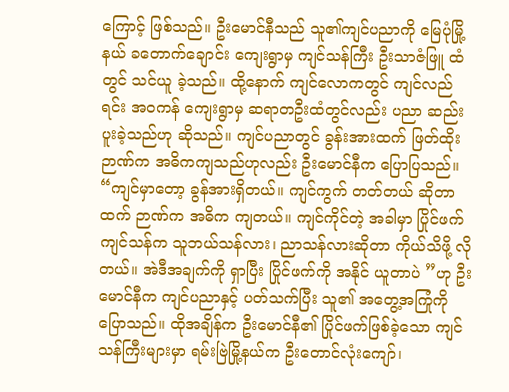ကြောင့် ဖြစ်သည်။ ဦးမောင်နီသည် သူ၏ကျင်ပညာကို မြေပုံမြို့နယ် ခတောက်ချောင်း ကျေးရွာမှ ကျင်သန်ကြီး ဦးသာဇံဖြူ ထံတွင် သင်ယူ ခဲ့သည်။ ထို့နောက် ကျင်လောကတွင် ကျင်လည်ရင်း အဝကန် ကျေးရွာမှ ဆရာတဦးထံတွင်လည်း ပညာ ဆည်းပူးခဲ့သည်ဟု ဆိုသည်။ ကျင်ပညာတွင် ခွန်းအားထက် ဖြတ်ထိုးဉာဏ်က အဓိကကျသည်ဟုလည်း ဦးမောင်နီက ပြောပြသည်။ “ကျင်မှာတော့ ခွန်အားရှိတယ်။ ကျင်ကွက် တတ်တယ် ဆိုတာထက် ဉာဏ်က အဓိက ကျတယ်။ ကျင်ကိုင်တဲ့ အခါမှာ ပြိုင်ဖက် ကျင်သန်က သူဘယ်သန်လား၊ ညာသန်လားဆိုတာ ကိုယ်သိဖို့ လိုတယ်။ အဲဒီအချက်ကို ရှာပြီး ပြိုင်ဖက်ကို အနိုင် ယူတာပဲ ”ဟု ဦးမောင်နီက ကျင်ပညာနှင့် ပတ်သက်ပြီး သူ၏ အတွေ့အကြုံကို ပြောသည်။ ထိုအချိန်က ဦးမောင်နီ၏ ပြိုင်ဖက်ဖြစ်ခဲ့သော ကျင်သန်ကြီးများမှာ ရမ်းဗြဲမြို့နယ်က ဦးတောင်လုံးကျော်၊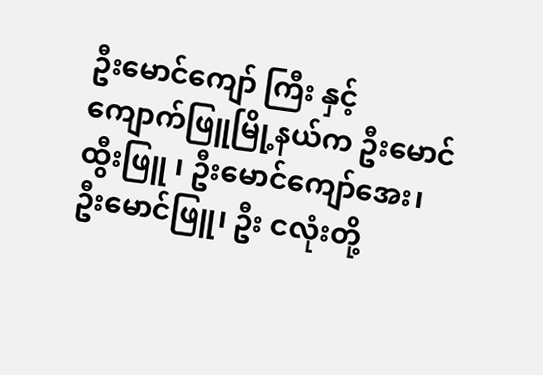ဦးမောင်ကျော် ကြီး နှင့် ကျောက်ဖြူမြို့နယ်က ဦးမောင်ထွီးဖြူ ၊ ဦးမောင်ကျော်အေး၊ ဦးမောင်ဖြူ၊ ဦး ငလုံးတို့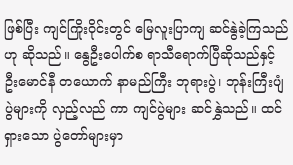ဖြစ်ပြီး ကျင်ကြိုးဝိုင်းတွင် မြေလူးပြာကျ ဆင်နွဲခဲ့ကြသည်ဟု ဆိုသည်။ နွေဦးပေါက်စ ရာသီရောက်ပြီဆိုသည်နှင့် ဦးမောင်နီ တယောက် နာမည်ကြီး ဘုရားပွဲ၊ ဘုန်းကြီးပျံပွဲများကို လှည့်လည် ကာ ကျင်ပွဲများ ဆင်နွှဲသည်။ ထင်ရှားသော ပွဲတော်များမှာ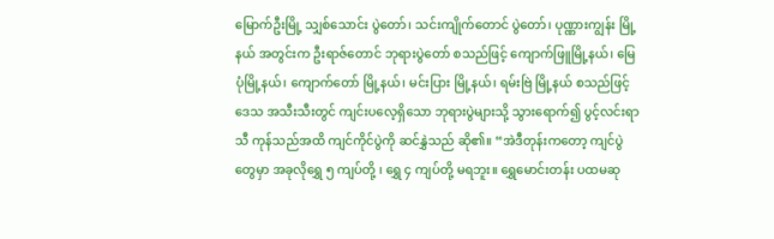မြောက်ဦးမြို့ သျှစ်သောင်း ပွဲတော်၊ သင်းကျိုက်တောင် ပွဲတော်၊ ပုဏ္ဏားကျွန်း မြို့နယ် အတွင်းက ဦးရာဇ်တောင် ဘုရားပွဲတော် စသည်ဖြင့် ကျောက်ဖြူမြို့နယ်၊ မြေပုံမြို့နယ်၊ ကျောက်တော် မြို့နယ်၊ မင်းပြား မြို့နယ်၊ ရမ်းဗြဲ မြို့နယ် စသည်ဖြင့် ဒေသ အသီးသီးတွင် ကျင်းပလေ့ရှိသော ဘုရားပွဲများသို့ သွားရောက်၍ ပွင့်လင်းရာသီ ကုန်သည်အထိ ကျင်ကိုင်ပွဲကို ဆင်နွှဲသည် ဆို၏။ “အဲဒီတုန်းကတော့ ကျင်ပွဲတွေမှာ အခုလိုရွှေ ၅ ကျပ်တို့ ၊ ရွှေ ၄ ကျပ်တို့ မရဘူး။ ရွှေမောင်းတန်း ပထမဆု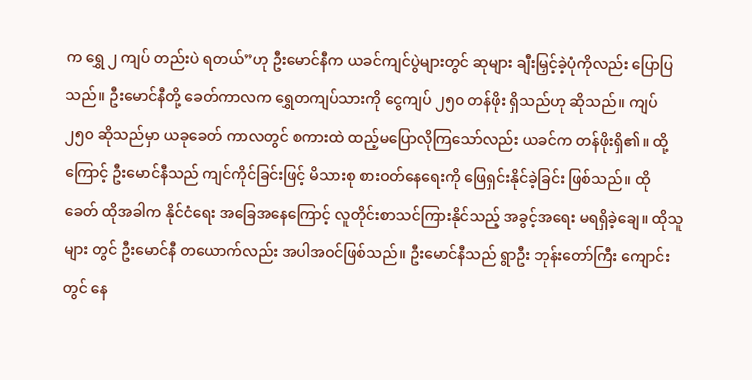က ရွှေ ၂ ကျပ် တည်းပဲ ရတယ်”ဟု ဦးမောင်နီက ယခင်ကျင်ပွဲများတွင် ဆုများ ချီးမြှင့်ခဲ့ပုံကိုလည်း ပြောပြသည်။ ဦးမောင်နီတို့ ခေတ်ကာလက ရွှေတကျပ်သားကို ငွေကျပ် ၂၅၀ တန်ဖိုး ရှိသည်ဟု ဆိုသည်။ ကျပ် ၂၅၀ ဆိုသည်မှာ ယခုခေတ် ကာလတွင် စကားထဲ ထည့်မပြောလိုကြသော်လည်း ယခင်က တန်ဖိုးရှိ၏။ ထို့ကြောင့် ဦးမောင်နီသည် ကျင်ကိုင်ခြင်းဖြင့် မိသားစု စားဝတ်နေရေးကို ဖြေရှင်းနိုင်ခဲ့ခြင်း ဖြစ်သည်။ ထိုခေတ် ထိုအခါက နိုင်ငံရေး အခြေအနေကြောင့် လူတိုင်းစာသင်ကြားနိုင်သည့် အခွင့်အရေး မရရှိခဲ့ချေ။ ထိုသူများ တွင် ဦးမောင်နီ တယောက်လည်း အပါအဝင်ဖြစ်သည်။ ဦးမောင်နီသည် ရွာဦး ဘုန်းတော်ကြီး ကျောင်းတွင် နေ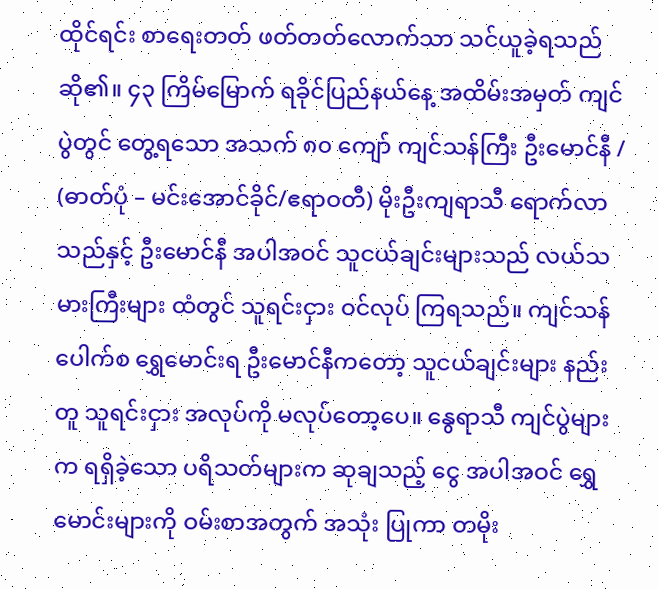ထိုင်ရင်း စာရေးတတ် ဖတ်တတ်လောက်သာ သင်ယူခဲ့ရသည် ဆို၏။ ၄၃ ကြိမ်မြောက် ရခိုင်ပြည်နယ်နေ့ အထိမ်းအမှတ် ကျင်ပွဲတွင် တွေ့ရသော အသက် ၈၀ ကျော် ကျင်သန်ကြီး ဦးမောင်နီ / (ဓာတ်ပုံ – မင်းအောင်ခိုင်/ဧရာဝတီ) မိုးဦးကျရာသီ ရောက်လာသည်နှင့် ဦးမောင်နီ အပါအဝင် သူငယ်ချင်းများသည် လယ်သမားကြီးများ ထံတွင် သူရင်းငှား ဝင်လုပ် ကြရသည်။ ကျင်သန်ပေါက်စ ရွှေမောင်းရ ဦးမောင်နီကတော့ သူငယ်ချင်းများ နည်းတူ သူရင်းငှား အလုပ်ကို မလုပ်တော့ပေ။ နွေရာသီ ကျင်ပွဲများက ရရှိခဲ့သော ပရိသတ်များက ဆုချသည့် ငွေ အပါအဝင် ရွှေမောင်းများကို ဝမ်းစာအတွက် အသုံး ပြုကာ တမိုး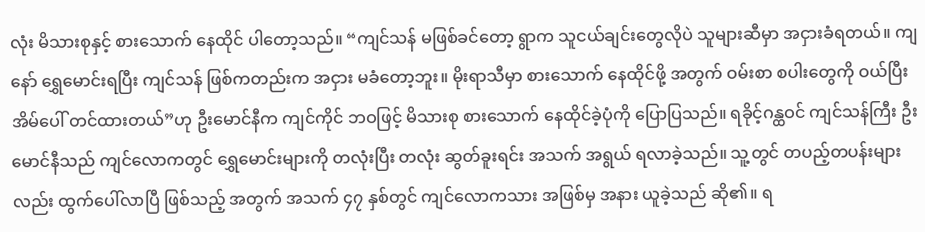လုံး မိသားစုနှင့် စားသောက် နေထိုင် ပါတော့သည်။ “ကျင်သန် မဖြစ်ခင်တော့ ရွာက သူငယ်ချင်းတွေလိုပဲ သူများဆီမှာ အငှားခံရတယ်။ ကျနော် ရွှေမောင်းရပြီး ကျင်သန် ဖြစ်ကတည်းက အငှား မခံတော့ဘူး။ မိုးရာသီမှာ စားသောက် နေထိုင်ဖို့ အတွက် ဝမ်းစာ စပါးတွေကို ဝယ်ပြီး အိမ်ပေါ် တင်ထားတယ်”ဟု ဦးမောင်နီက ကျင်ကိုင် ဘဝဖြင့် မိသားစု စားသောက် နေထိုင်ခဲ့ပုံကို ပြောပြသည်။ ရခိုင့်ဂန္ထဝင် ကျင်သန်ကြီး ဦးမောင်နီသည် ကျင်လောကတွင် ရွှေမောင်းများကို တလုံးပြီး တလုံး ဆွတ်ခူးရင်း အသက် အရွယ် ရလာခဲ့သည်။ သူ့တွင် တပည့်တပန်းများလည်း ထွက်ပေါ်လာပြီ ဖြစ်သည့် အတွက် အသက် ၄၇ နှစ်တွင် ကျင်လောကသား အဖြစ်မှ အနား ယူခဲ့သည် ဆို၏။ ရ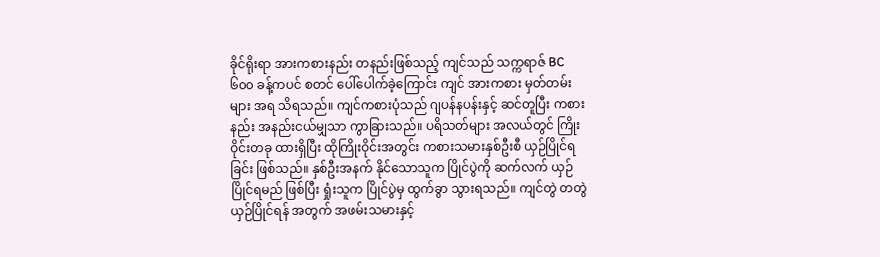ခိုင်ရိုးရာ အားကစားနည်း တနည်းဖြစ်သည့် ကျင်သည် သက္ကရာဇ် BC ၆၀၀ ခန့်ကပင် စတင် ပေါ်ပေါက်ခဲ့ကြောင်း ကျင် အားကစား မှတ်တမ်းများ အရ သိရသည်။ ကျင်ကစားပုံသည် ဂျပန်နပန်းနှင့် ဆင်တူပြီး ကစားနည်း အနည်းငယ်မျှသာ ကွာခြားသည်။ ပရိသတ်များ အလယ်တွင် ကြိုးဝိုင်းတခု ထားရှိပြီး ထိုကြိုးဝိုင်းအတွင်း ကစားသမားနှစ်ဦးစီ ယှဉ်ပြိုင်ရခြင်း ဖြစ်သည်။ နှစ်ဦးအနက် နိုင်သောသူက ပြိုင်ပွဲကို ဆက်လက် ယှဉ်ပြိုင်ရမည် ဖြစ်ပြီး ရှုံးသူက ပြိုင်ပွဲမှ ထွက်ခွာ သွားရသည်။ ကျင်တွဲ တတွဲ ယှဉ်ပြိုင်ရန် အတွက် အဖမ်းသမားနှင့်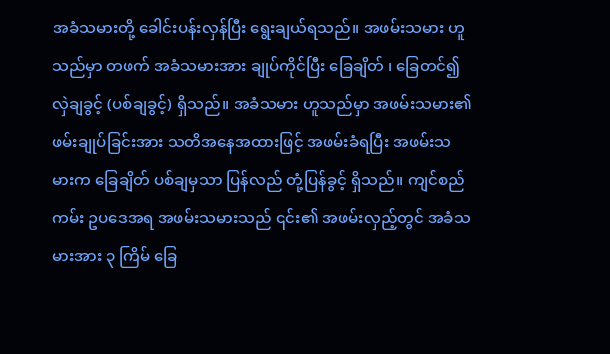အခံသမားတို့ ခေါင်းပန်းလှန်ပြီး ရွေးချယ်ရသည်။ အဖမ်းသမား ဟူသည်မှာ တဖက် အခံသမားအား ချုပ်ကိုင်ပြီး ခြေချိတ် ၊ ခြေတင်၍ လှဲချခွင့် (ပစ်ချခွင့်) ရှိသည်။ အခံသမား ဟူသည်မှာ အဖမ်းသမား၏ ဖမ်းချုပ်ခြင်းအား သတိအနေအထားဖြင့် အဖမ်းခံရပြီး အဖမ်းသမားက ခြေချိတ် ပစ်ချမှသာ ပြန်လည် တုံ့ပြန်ခွင့် ရှိသည်။ ကျင်စည်ကမ်း ဥပဒေအရ အဖမ်းသမားသည် ၎င်း၏ အဖမ်းလှည့်တွင် အခံသမားအား ၃ ကြိမ် ခြေ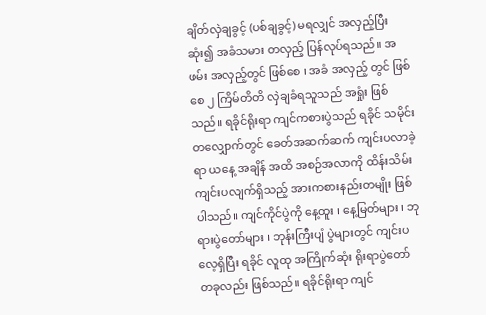ချိတ်လှဲချခွင့် (ပစ်ချခွင့်) မရလျှင် အလှည့်ပြီးဆုံး၍ အခံသမား တလှည့် ပြန်လုပ်ရသည်။ အဖမ်း အလှည့်တွင် ဖြစ်စေ ၊ အခံ အလှည့် တွင် ဖြစ်စေ ၂ ကြိမ်တိတိ လှဲချခံရသူသည် အရှုံး ဖြစ်သည်။ ရခိုင်ရိုးရာ ကျင်ကစားပွဲသည် ရခိုင် သမိုင်းတလျှောက်တွင် ခေတ်အဆက်ဆက် ကျင်းပလာခဲ့ရာ ယနေ့ အချိန် အထိ အစဉ်အလာကို ထိန်းသိမ်း ကျင်းပလျက်ရှိသည့် အားကစားနည်းတမျိုး ဖြစ်ပါသည်။ ကျင်ကိုင်ပွဲကို နေ့ထူး ၊ နေ့မြတ်များ ၊ ဘုရားပွဲတော်များ ၊ ဘုန်းကြီးပျံ ပွဲများတွင် ကျင်းပလေ့ရှိပြီး ရခိုင် လူထု အကြိုက်ဆုံး ရိုးရာပွဲတော် တခုလည်း ဖြစ်သည်။ ရခိုင်ရိုးရာ ကျင်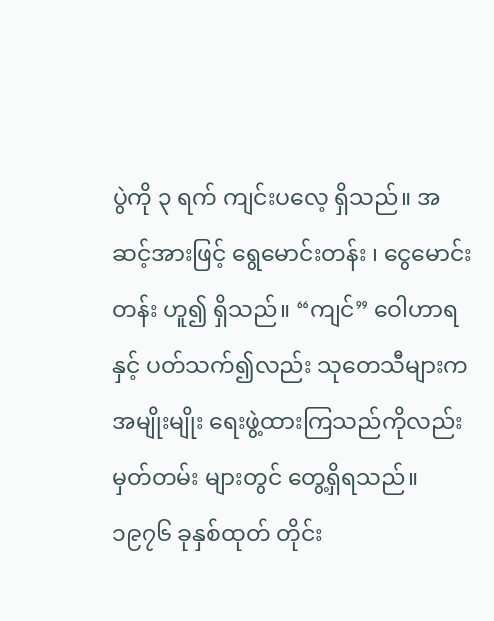ပွဲကို ၃ ရက် ကျင်းပလေ့ ရှိသည်။ အဆင့်အားဖြင့် ရွေမောင်းတန်း ၊ ငွေမောင်းတန်း ဟူ၍ ရှိသည်။ “ကျင်” ဝေါဟာရနှင့် ပတ်သက်၍လည်း သုတေသီများက အမျိုးမျိုး ရေးဖွဲ့ထားကြသည်ကိုလည်း မှတ်တမ်း များတွင် တွေ့ရှိရသည်။ ၁၉၇၆ ခုနှစ်ထုတ် တိုင်း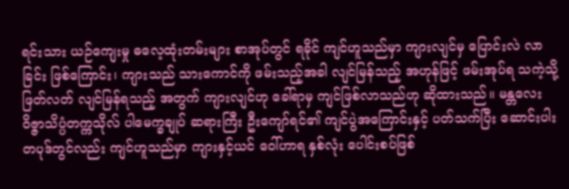ရင်းသား ယဉ်ကျေးမှု ဓလေ့ထုံးတမ်းများ စာအုပ်တွင် ရခိုင် ကျင်ဟူသည်မှာ ကျားလျင်မှ ပြောင်းလဲ လာခြင်း ဖြစ်ကြောင်း၊ ကျားသည် သားကောင်ကို ဖမ်းသည့်အခါ လျင်မြန်သည့် အဟုန်ဖြင့် ဖမ်းအုပ်ရ သကဲ့သို့ ဖြတ်လတ် လျင်မြန်ရသည့် အတွက် ကျားလျင်ဟု ခေါ်ရာမှ ကျင်ဖြစ်လာသည်ဟု ဆိုထားသည်။ မန္တလေး ဝိဇ္ဇာသိပ္ပံတက္ကသိုလ် ပါမေက္ခချုပ် ဆရားကြီး ဦးကျော်ရင်၏ ကျင်ပွဲအကြောင်းနှင့် ပတ်သက်ပြီး ဆောင်းပါး တပုဒ်တွင်လည်း ကျင်ဟူသည်မှာ ကျားနှင့်ယင် ဝေါ်ဟာရ နှစ်လုံး ပေါင်းစပ်ဖြစ်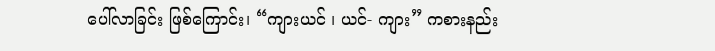ပေါ်လာခြင်း ဖြစ်ကြောင်း၊ “ကျားယင် ၊ ယင်- ကျား” ကစားနည်း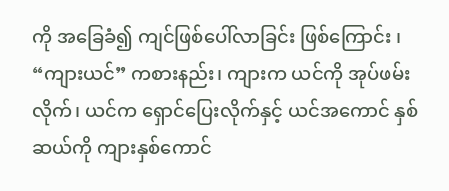ကို အခြေခံ၍ ကျင်ဖြစ်ပေါ်လာခြင်း ဖြစ်ကြောင်း ၊ “ကျားယင်” ကစားနည်း၊ ကျားက ယင်ကို အုပ်ဖမ်းလိုက်၊ ယင်က ရှောင်ပြေးလိုက်နှင့် ယင်အကောင် နှစ်ဆယ်ကို ကျားနှစ်ကောင်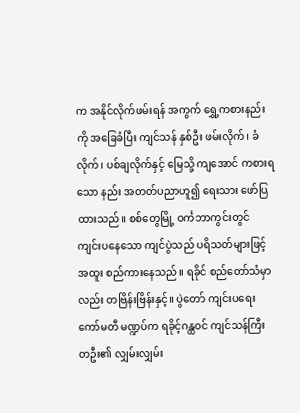က အနိုင်လိုက်ဖမ်းရန် အကွက် ရွှေ့ကစားနည်းကို အခြေခံပြီး ကျင်သန် နှစ်ဦး ဖမ်းလိုက်၊ ခံလိုက်၊ ပစ်ချလိုက်နှင့် မြေသို့ ကျအောင် ကစားရသော နည်း အတတ်ပညာဟူ၍ ရေးသား ဖော်ပြထားသည်။ စစ်တွေမြို့ ဝင်္ကဘာကွင်းတွင် ကျင်းပနေသော ကျင်ပွဲသည် ပရိသတ်များဖြင့် အထူး စည်ကားနေသည်။ ရခိုင် စည်တော်သံမှာလည်း တဗြိန်းဗြိန်းနှင့်။ ပွဲတော် ကျင်းပရေး ကော်မတီ မဏ္ဍပ်က ရခိုင့်ဂန္ထဝင် ကျင်သန်ကြီး တဦး၏ လျှမ်းလျှမ်း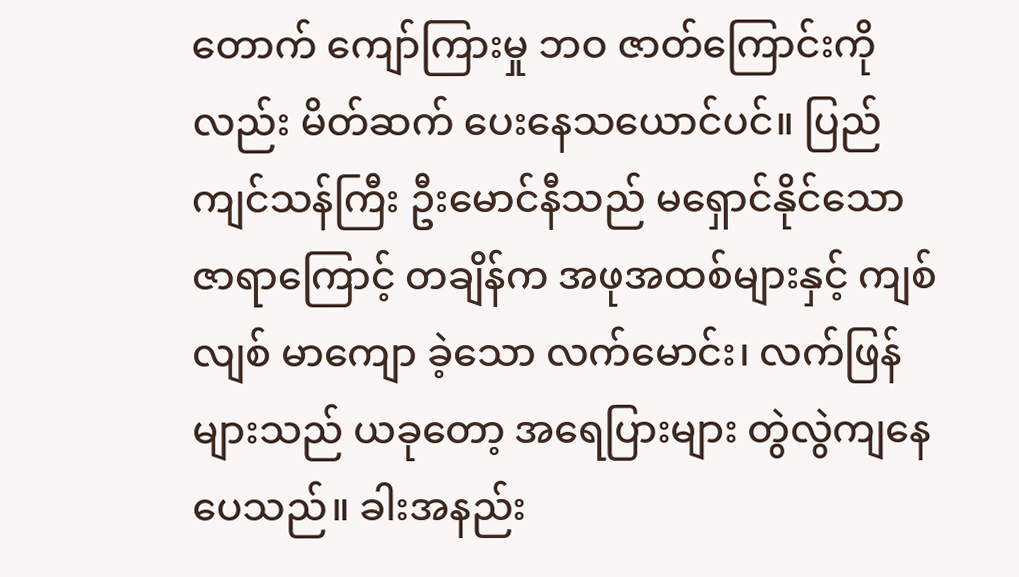တောက် ကျော်ကြားမှု ဘဝ ဇာတ်ကြောင်းကိုလည်း မိတ်ဆက် ပေးနေသယောင်ပင်။ ပြည်ကျင်သန်ကြီး ဦးမောင်နီသည် မရှောင်နိုင်သော ဇာရာကြောင့် တချိန်က အဖုအထစ်များနှင့် ကျစ်လျစ် မာကျော ခဲ့သော လက်မောင်း၊ လက်ဖြန်များသည် ယခုတော့ အရေပြားများ တွဲလွဲကျနေပေသည်။ ခါးအနည်း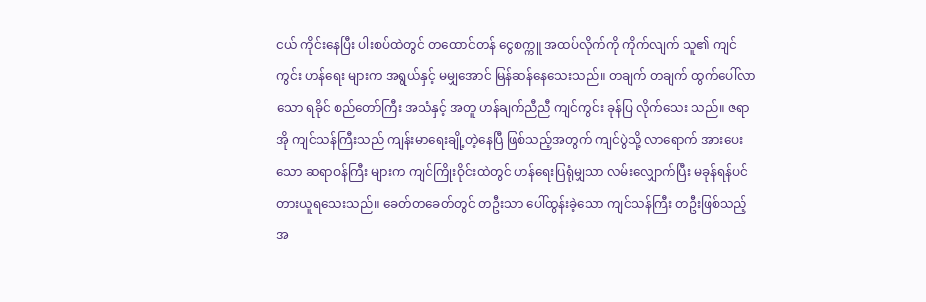ငယ် ကိုင်းနေပြီး ပါးစပ်ထဲတွင် တထောင်တန် ငွေစက္ကူ အထပ်လိုက်ကို ကိုက်လျက် သူ၏ ကျင်ကွင်း ဟန်ရေး များက အရွယ်နှင့် မမျှအောင် မြန်ဆန်နေသေးသည်။ တချက် တချက် ထွက်ပေါ်လာသော ရခိုင် စည်တော်ကြီး အသံနှင့် အတူ ဟန်ချက်ညီညီ ကျင်ကွင်း ခုန်ပြ လိုက်သေး သည်။ ဇရာအို ကျင်သန်ကြီးသည် ကျန်းမာရေးချို့တဲ့နေပြီ ဖြစ်သည့်အတွက် ကျင်ပွဲသို့ လာရောက် အားပေးသော ဆရာဝန်ကြီး များက ကျင်ကြိုးဝိုင်းထဲတွင် ဟန်ရေးပြရုံမျှသာ လမ်းလျှောက်ပြီး မခုန်ရန်ပင် တားယူရသေးသည်။ ခေတ်တခေတ်တွင် တဦးသာ ပေါ်ထွန်းခဲ့သော ကျင်သန်ကြီး တဦးဖြစ်သည့် အ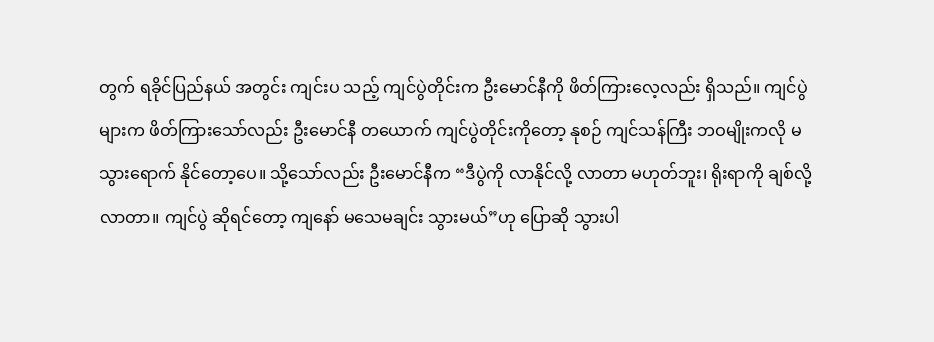တွက် ရခိုင်ပြည်နယ် အတွင်း ကျင်းပ သည့် ကျင်ပွဲတိုင်းက ဦးမောင်နီကို ဖိတ်ကြားလေ့လည်း ရှိသည်။ ကျင်ပွဲများက ဖိတ်ကြားသော်လည်း ဦးမောင်နီ တယောက် ကျင်ပွဲတိုင်းကိုတော့ နုစဉ် ကျင်သန်ကြီး ဘဝမျိုးကလို မသွားရောက် နိုင်တော့ပေ။ သို့သော်လည်း ဦးမောင်နီက “ဒီပွဲကို လာနိုင်လို့ လာတာ မဟုတ်ဘူး၊ ရိုးရာကို ချစ်လို့လာတာ။ ကျင်ပွဲ ဆိုရင်တော့ ကျနော် မသေမချင်း သွားမယ်”ဟု ပြောဆို သွားပါ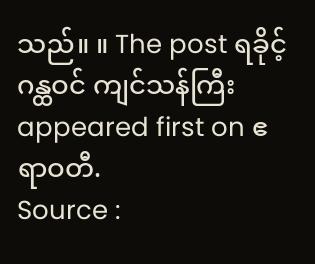သည်။ ။ The post ရခိုင့် ဂန္ထဝင် ကျင်သန်ကြီး appeared first on ဧရာဝတီ.
Source :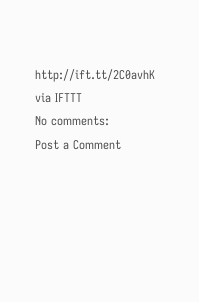http://ift.tt/2C0avhK
via IFTTT
No comments:
Post a Comment